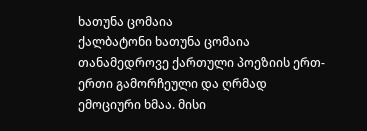ხათუნა ცომაია
ქალბატონი ხათუნა ცომაია თანამედროვე ქართული პოეზიის ერთ-ერთი გამორჩეული და ღრმად ემოციური ხმაა. მისი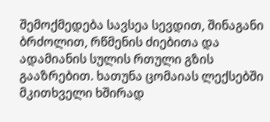შემოქმედება სავსეა სევდით, შინაგანი ბრძოლით, რწმენის ძიებითა და ადამიანის სულის რთული გზის გააზრებით. ხათუნა ცომაიას ლექსებში მკითხველი ხშირად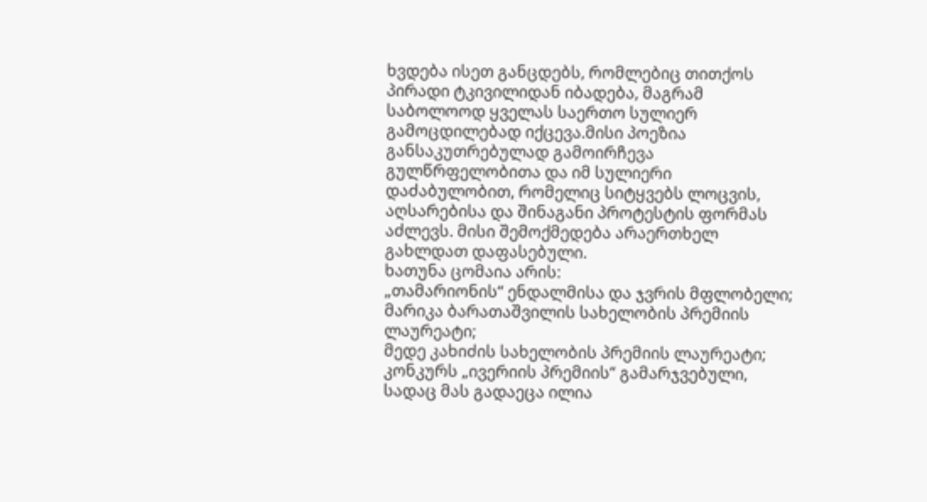ხვდება ისეთ განცდებს, რომლებიც თითქოს პირადი ტკივილიდან იბადება, მაგრამ საბოლოოდ ყველას საერთო სულიერ გამოცდილებად იქცევა.მისი პოეზია განსაკუთრებულად გამოირჩევა გულწრფელობითა და იმ სულიერი დაძაბულობით, რომელიც სიტყვებს ლოცვის, აღსარებისა და შინაგანი პროტესტის ფორმას აძლევს. მისი შემოქმედება არაერთხელ გახლდათ დაფასებული.
ხათუნა ცომაია არის:
„თამარიონის“ ენდალმისა და ჯვრის მფლობელი;
მარიკა ბარათაშვილის სახელობის პრემიის ლაურეატი;
მედე კახიძის სახელობის პრემიის ლაურეატი;
კონკურს „ივერიის პრემიის“ გამარჯვებული, სადაც მას გადაეცა ილია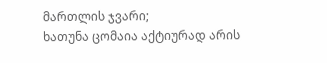მართლის ჯვარი;
ხათუნა ცომაია აქტიურად არის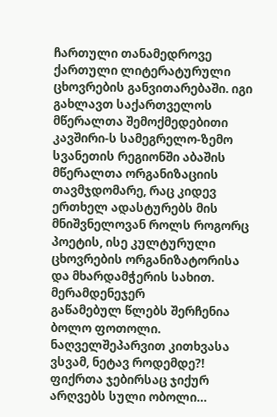ჩართული თანამედროვე ქართული ლიტერატურული ცხოვრების განვითარებაში. იგი გახლავთ საქართველოს მწერალთა შემოქმედებითი კავშირი-ს სამეგრელო-ზემო სვანეთის რეგიონში აბაშის მწერალთა ორგანიზაციის თავმჯდომარე, რაც კიდევ ერთხელ ადასტურებს მის მნიშვნელოვან როლს როგორც პოეტის, ისე კულტურული ცხოვრების ორგანიზატორისა და მხარდამჭერის სახით.
მერამდენეჯერ
გაწამებულ წლებს შერჩენია ბოლო ფოთოლი.
ნაღველშეპარვით კითხვასა ვსვამ, ნეტავ როდემდე?!
ფიქრთა ჯებირსაც ჯიქურ არღვებს სული ობოლი…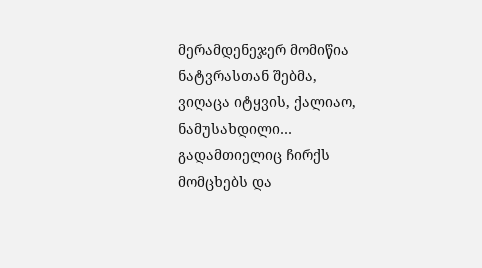მერამდენეჯერ მომიწია ნატვრასთან შებმა,
ვიღაცა იტყვის, ქალიაო, ნამუსახდილი…
გადამთიელიც ჩირქს მომცხებს და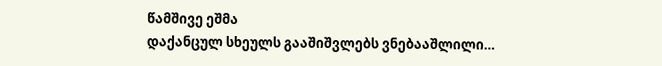წამშივე ეშმა
დაქანცულ სხეულს გააშიშვლებს ვნებააშლილი…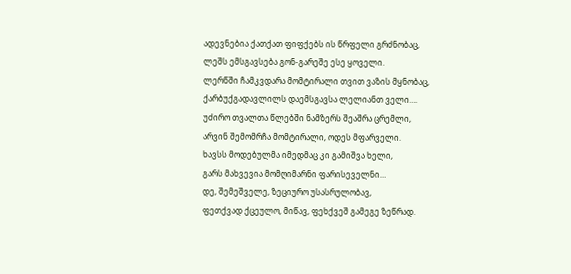ადევნებია ქათქათ ფიფქებს ის წრფელი გრძნობაც,
ლეშს ემსგავსება გონ-გარეშე ესე ყოველი.
ლერწში ჩამკვდარა მომტირალი თვით ვაზის მყნობაც,
ქარბუქგადავლილს დაემსგავსა ლელიანთ ველი….
უძირო თვალთა წლებში ნამზერს შეაშრა ცრემლი,
არვინ შემომრჩა მომტირალი, ოდეს მფარველი.
ხავსს მოდებულმა იმედმაც კი გამიშვა ხელი,
გარს მახვევია მომღიმარნი ფარისეველნი…
დე, შემეშველე, ზეციურო უსასრულობავ,
ფეთქვად ქცეულო, მიწავ, ფეხქვეშ გამეგე ზეწრად.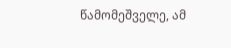წამომეშველე, ამ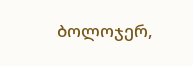ბოლოჯერ,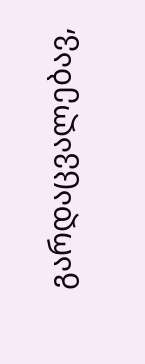გარდაცვალებავ,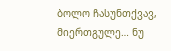ბოლო ჩასუნთქვავ, მიერთგულე… ნუ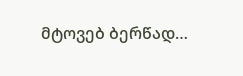მტოვებ ბერწად…